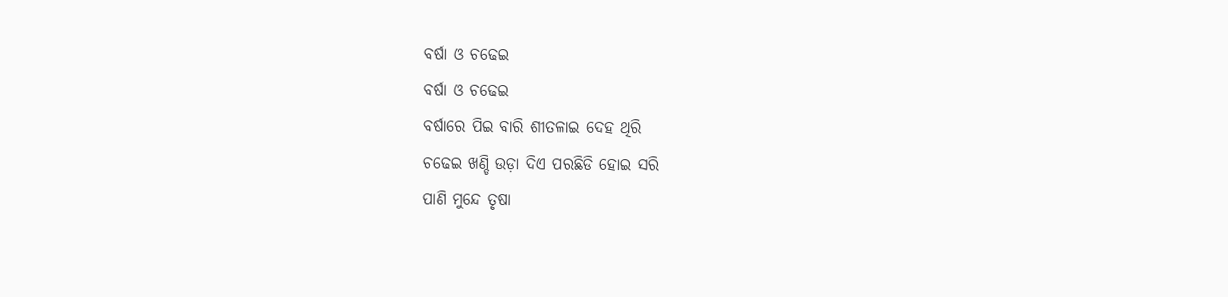ବର୍ଷା ଓ ଚଢେଇ
ବର୍ଷା ଓ ଚଢେଇ
ବର୍ଷାରେ ପିଇ ବାରି ଶୀତଳାଇ ଦେହ ଥିରି
ଚଢେଇ ଖଣ୍ଡି ଉଡ଼ା ଦିଏ ପରଛିଡି ହୋଇ ସରି
ପାଣି ମୁନ୍ଦେ ତୃଷା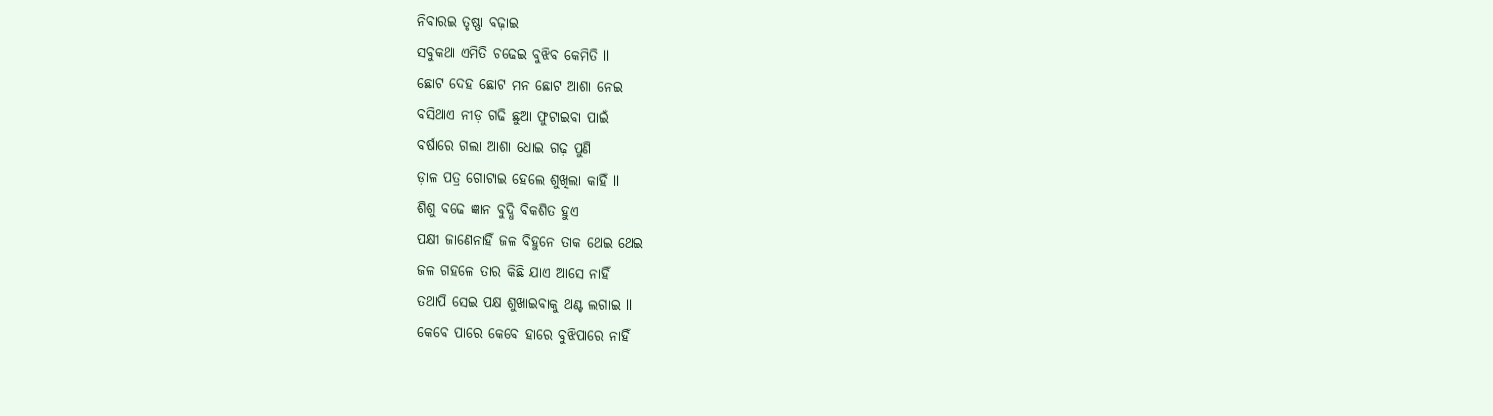ନିବାରଇ ତୃଷ୍ଣା ବଢ଼ାଇ
ସବୁକଥା ଏମିତି ଚଢେଇ ବୁଝିବ କେମିତି ll
ଛୋଟ ଦେହ ଛୋଟ ମନ ଛୋଟ ଆଶା ନେଇ
ବସିଥାଏ ନୀଡ଼ ଗଢି ଛୁଆ ଫୁଟାଇବା ପାଇଁ
ବର୍ଷାରେ ଗଲା ଆଶା ଧୋଇ ଗଢ଼ ପୁଣି
ଡ଼ାଳ ପତ୍ର ଗୋଟାଇ ହେଲେ ଶୁଖିଲା କାହିଁ ll
ଶିଶୁ ବଢେ ଜ୍ଞାନ ବୁଦ୍ଧି ବିକଶିତ ହୁଏ
ପକ୍ଷୀ ଜାଣେନାହିଁ ଜଳ ବିହୁନେ ତାକ ଥେଇ ଥେଇ
ଜଳ ଗହଳେ ତାର କିଛି ଯାଏ ଆସେ ନାହିଁ
ତଥାପି ସେଇ ପକ୍ଷ ଶୁଖାଇବାକୁ ଥଣ୍ଟ ଲଗାଇ ll
କେବେ ପାରେ କେବେ ହାରେ ବୁଝିପାରେ ନାହିଁ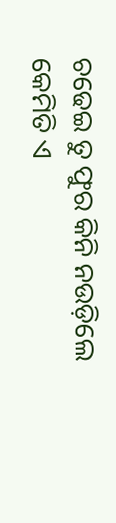ଚଢେଇ ତୁ ଫୁର କିନି ନଉଡ଼ିଲେ
କେମିତି ଏ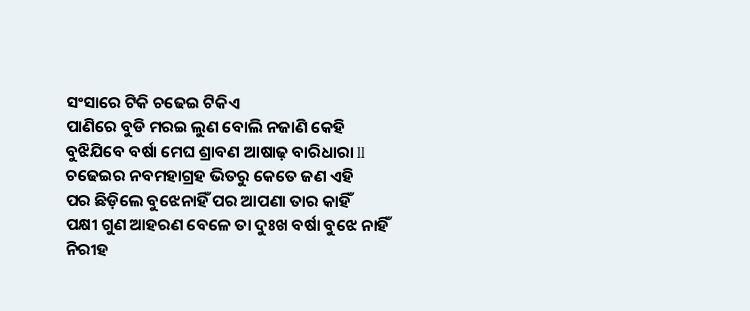ସଂସାରେ ଟିକି ଚଢେଇ ଟିକିଏ
ପାଣିରେ ବୁଡି ମରଇ ଲୁଣ ବୋଲି ନଜାଣି କେହି
ବୁଝିଯିବେ ବର୍ଷା ମେଘ ଶ୍ରାବଣ ଆଷାଢ଼ ବାରିଧାରା ll
ଚଢେଇର ନବମହାଗ୍ରହ ଭିତରୁ କେତେ ଜଣ ଏହି
ପର ଛିଡ଼ିଲେ ବୁଝେନାହିଁ ପର ଆପଣା ତାର କାହିଁ
ପକ୍ଷୀ ଗୁଣ ଆହରଣ ବେଳେ ତା ଦୁଃଖ ବର୍ଷା ବୁଝେ ନାହିଁ
ନିରୀହ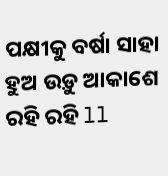ପକ୍ଷୀକୁ ବର୍ଷା ସାହା ହୁଅ ଉଡ଼ୁ ଆକାଶେ ରହି ରହି ll